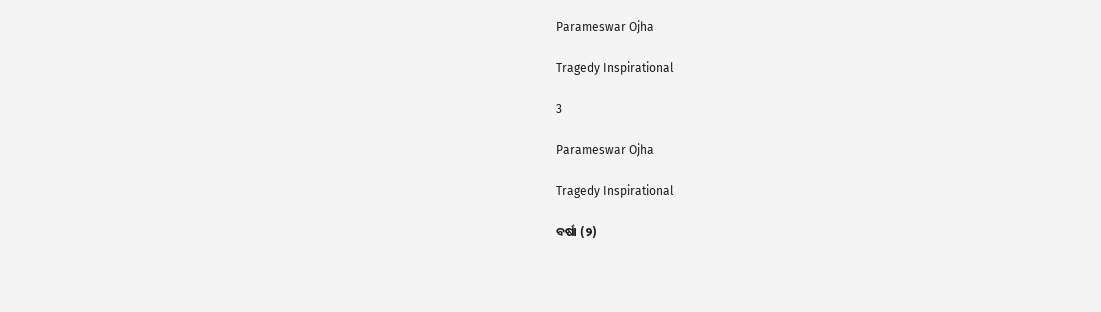Parameswar Ojha

Tragedy Inspirational

3

Parameswar Ojha

Tragedy Inspirational

ବର୍ଷା (୨)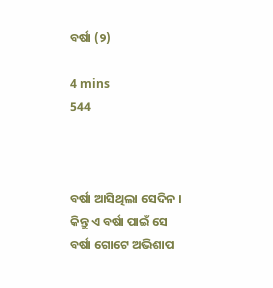ବର୍ଷା (୨)

4 mins
544



ବର୍ଷା ଆସିଥିଲା ସେଦିନ । କିନ୍ତୁ ଏ ବର୍ଷା ପାଇଁ ସେ ବର୍ଷା ଗୋଟେ ଅଭିଶାପ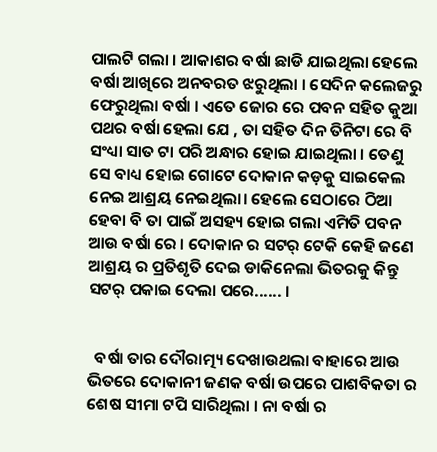ପାଲଟି ଗଲା । ଆକାଶର ବର୍ଷା ଛାଡି ଯାଇଥିଲା ହେଲେ ବର୍ଷା ଆଖିରେ ଅନବରତ ଝରୁଥିଲା । ସେଦିନ କଲେଜରୁ ଫେରୁଥିଲା ବର୍ଷା । ଏତେ ଜୋର ରେ ପବନ ସହିତ କୁଆ ପଥର ବର୍ଷା ହେଲା ଯେ , ତା ସହିତ ଦିନ ତିନିଟା ରେ ବି ସଂଧ୍ୟା ସାତ ଟା ପରି ଅନ୍ଧାର ହୋଇ ଯାଇଥିଲା । ତେଣୁ ସେ ବାଧ୍ୟ ହୋଇ ଗୋଟେ ଦୋକାନ କଡ଼କୁ ସାଇକେଲ ନେଇ ଆଶ୍ରୟ ନେଇଥିଲା। ହେଲେ ସେଠାରେ ଠିଆ ହେବା ବି ତା ପାଇଁ ଅସହ୍ୟ ହୋଇ ଗଲା ଏମିତି ପବନ ଆଉ ବର୍ଷା ରେ । ଦୋକାନ ର ସଟର୍ ଟେକି କେହି ଜଣେ ଆଶ୍ରୟ ର ପ୍ରତିଶୃତି ଦେଇ ଡାକିନେଲା ଭିତରକୁ କିନ୍ତୁ ସଟର୍ ପକାଇ ଦେଲା ପରେ...... ।


  ବର୍ଷା ତାର ଦୌରାତ୍ମ୍ୟ ଦେଖାଉଥଲା ବାହାରେ ଆଉ ଭିତରେ ଦୋକାନୀ ଜଣକ ବର୍ଷା ଉପରେ ପାଶବିକତା ର ଶେଷ ସୀମା ଟପି ସାରିଥିଲା । ନା ବର୍ଷା ର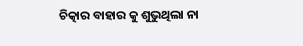ଚିତ୍କାର ବାହାର କୁ ଶୁଭୁଥିଲା ନା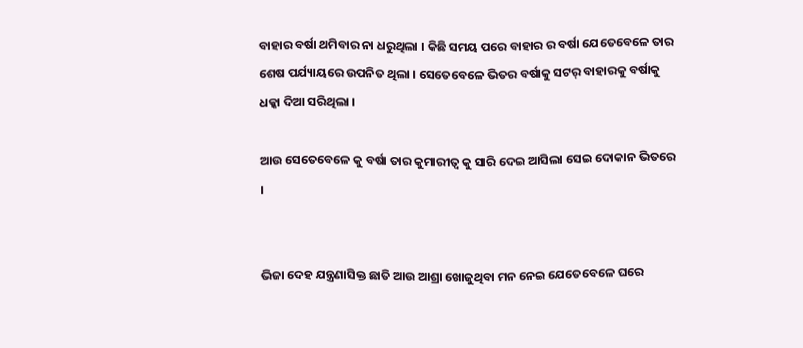ବାହାର ବର୍ଷା ଥମିବାର ନା ଧରୁଥିଲା । କିଛି ସମୟ ପରେ ବାହାର ର ବର୍ଷା ଯେତେବେଳେ ତାର ଶେଷ ପର୍ଯ୍ୟାୟରେ ଉପନିତ ଥିଲା । ସେତେବେଳେ ଭିତର ବର୍ଷାକୁ ସଟର୍ ବାହାରକୁ ବର୍ଷାକୁ ଧକ୍କା ଦିଆ ସରିଥିଲା ।

ଆଉ ସେତେବେଳେ କୁ ବର୍ଷା ତାର କୁମାରୀତ୍ବ କୁ ସାରି ଦେଇ ଆସିଲା ସେଇ ଦୋକାନ ଭିତରେ ।


ଭିଜା ଦେହ ଯନ୍ତ୍ରଣାସିକ୍ତ ଛାତି ଆଉ ଆଶ୍ରା ଖୋଜୁଥିବା ମନ ନେଇ ଯେତେବେଳେ ଘରେ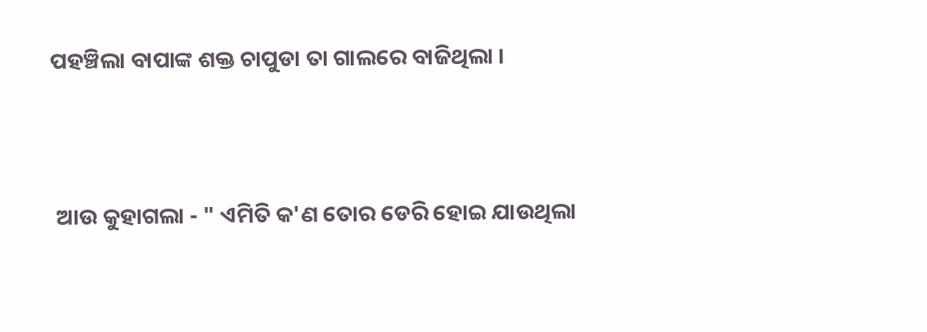ପହଞ୍ଚିଲା ବାପାଙ୍କ ଶକ୍ତ ଚାପୁଡା ତା ଗାଲରେ ବାଜିଥିଲା ।



 ଆଉ କୁହାଗଲା - " ଏମିତି କ'ଣ ତୋର ଡେରି ହୋଇ ଯାଉଥିଲା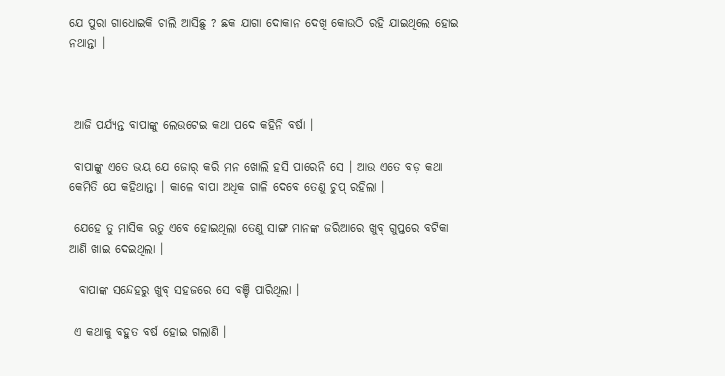ଯେ ପୁରା ଗାଧୋଇକି ଚାଲି ଆସିଛୁ ? ଛକ ଯାଗା ଦୋକାନ ଦେଖି କୋଉଠି ରହି ଯାଇଥିଲେ ହୋଇ ନଥାନ୍ତା ।



 ଆଜି ପର୍ଯ୍ୟନ୍ତ ବାପାଙ୍କୁ ଲେଉଟେଇ କଥା ପଦେ କହିନି ବର୍ଷା ।

 ବାପାଙ୍କୁ ଏତେ ଭୟ ଯେ ଜୋର୍ କରି ମନ ଖୋଲି ହସି ପାରେନି ସେ । ଆଉ ଏତେ ବଡ଼ କଥା କେମିତି ଯେ କହିଥାନ୍ତା । କାଳେ ବାପା ଅଧିକ ଗାଳି ଦେବେ ତେଣୁ ଚୁପ୍ ରହିଲା ।

 ଯେହେ ତୁ ମାସିକ ଋତୁ ଏବେ ହୋଇଥିଲା ତେଣୁ ସାଙ୍ଗ ମାନଙ୍କ ଜରିଆରେ ଖୁବ୍ ଗୁପ୍ତରେ ବଟିକା ଆଣି ଖାଇ ଦେଇଥିଲା ।

  ବାପାଙ୍କ ସନ୍ଦେହରୁ ଖୁବ୍ ସହଜରେ ସେ ବଞ୍ଚି ପାରିଥିଲା ।

 ଏ କଥାକୁ ବହୁତ ବର୍ଷ ହୋଇ ଗଲାଣି ।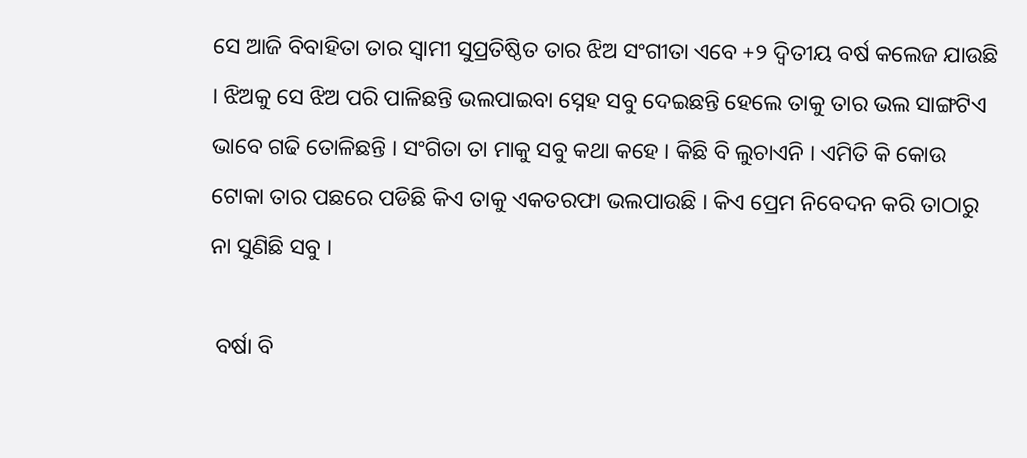ସେ ଆଜି ବିବାହିତା ତାର ସ୍ବାମୀ ସୁପ୍ରତିଷ୍ଠିତ ତାର ଝିଅ ସଂଗୀତା ଏବେ +୨ ଦ୍ବିତୀୟ ବର୍ଷ କଲେଜ ଯାଉଛି । ଝିଅକୁ ସେ ଝିଅ ପରି ପାଳିଛନ୍ତି ଭଲପାଇବା ସ୍ନେହ ସବୁ ଦେଇଛନ୍ତି ହେଲେ ତାକୁ ତାର ଭଲ ସାଙ୍ଗଟିଏ ଭାବେ ଗଢି ତୋଳିଛନ୍ତି । ସଂଗିତା ତା ମାକୁ ସବୁ କଥା କହେ । କିଛି ବି ଲୁଚାଏନି । ଏମିତି କି କୋଉ ଟୋକା ତାର ପଛରେ ପଡିଛି କିଏ ତାକୁ ଏକତରଫା ଭଲପାଉଛି । କିଏ ପ୍ରେମ ନିବେଦନ କରି ତାଠାରୁ ନା ସୁଣିଛି ସବୁ ।

 ବର୍ଷା ବି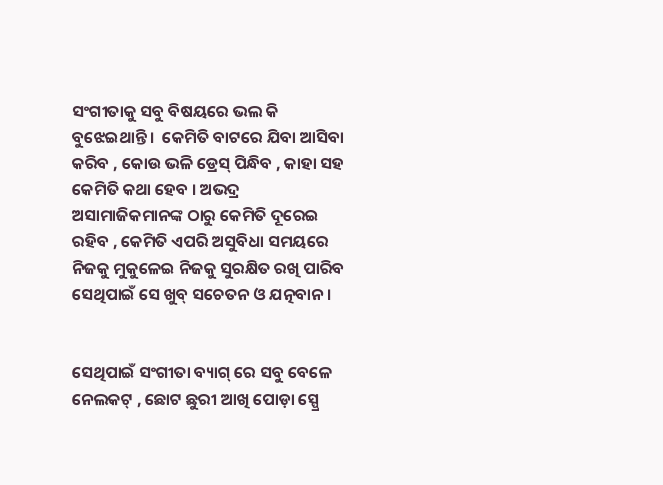ସଂଗୀତାକୁ ସବୁ ବିଷୟରେ ଭଲ କି ବୁଝେଇଥାନ୍ତି ।  କେମିତି ବାଟରେ ଯିବା ଆସିବା କରିବ , କୋଉ ଭଳି ଡ୍ରେସ୍ ପିନ୍ଧିବ , କାହା ସହ କେମିତି କଥା ହେବ । ଅଭଦ୍ର ଅସାମାଜିକମାନଙ୍କ ଠାରୁ କେମିତି ଦୂରେଇ ରହିବ , କେମିତି ଏପରି ଅସୁବିଧା ସମୟରେ ନିଜକୁ ମୁକୁଳେଇ ନିଜକୁ ସୁରକ୍ଷିତ ରଖି ପାରିବ ସେଥିପାଇଁ ସେ ଖୁବ୍ ସଚେତନ ଓ ଯତ୍ନବାନ ।


ସେଥିପାଇଁ ସଂଗୀତା ବ୍ୟାଗ୍ ରେ ସବୁ ବେଳେ ନେଲକଟ୍ , ଛୋଟ ଛୁରୀ ଆଖି ପୋଡ଼ା ସ୍ପ୍ରେ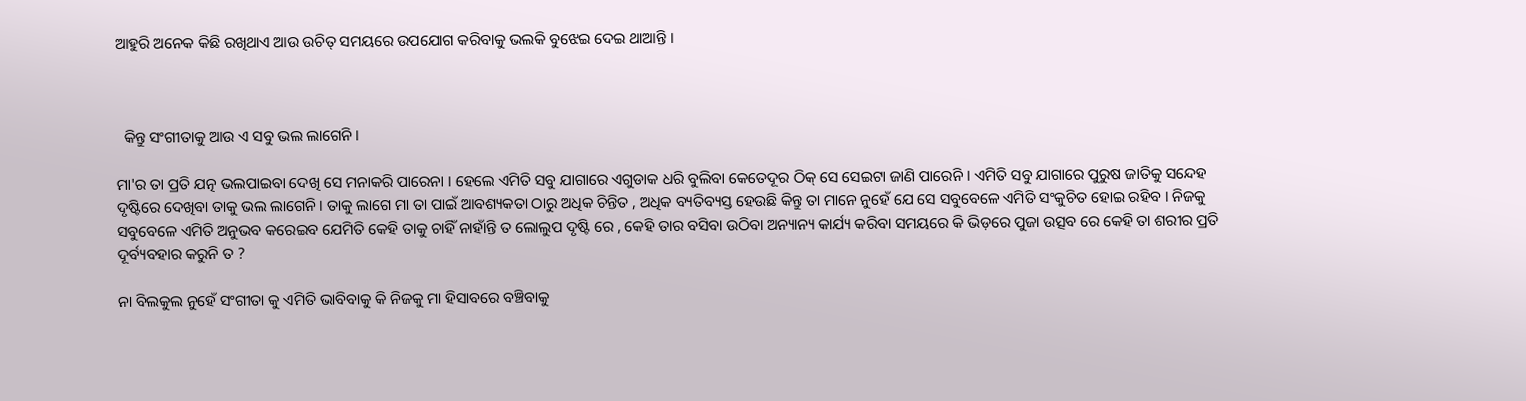ଆହୁରି ଅନେକ କିଛି ରଖିଥାଏ ଆଉ ଉଚିତ୍ ସମୟରେ ଉପଯୋଗ କରିବାକୁ ଭଲକି ବୁଝେଇ ଦେଇ ଥାଆନ୍ତି ।



  କିନ୍ତୁ ସଂଗୀତାକୁ ଆଉ ଏ ସବୁ ଭଲ ଲାଗେନି ।

ମା'ର ତା ପ୍ରତି ଯତ୍ନ ଭଲପାଇବା ଦେଖି ସେ ମନାକରି ପାରେନା । ହେଲେ ଏମିତି ସବୁ ଯାଗାରେ ଏଗୁଡାକ ଧରି ବୁଲିବା କେତେଦୂର ଠିକ୍ ସେ ସେଇଟା ଜାଣି ପାରେନି । ଏମିତି ସବୁ ଯାଗାରେ ପୁରୁଷ ଜାତିକୁ ସନ୍ଦେହ ଦୃଷ୍ଟିରେ ଦେଖିବା ତାକୁ ଭଲ ଲାଗେନି । ତାକୁ ଲାଗେ ମା ତା ପାଇଁ ଆବଶ୍ୟକତା ଠାରୁ ଅଧିକ ଚିନ୍ତିତ , ଅଧିକ ବ୍ୟତିବ୍ୟସ୍ତ ହେଉଛି କିନ୍ତୁ ତା ମାନେ ନୁହେଁ ଯେ ସେ ସବୁବେଳେ ଏମିତି ସଂକୁଚିତ ହୋଇ ରହିବ । ନିଜକୁ ସବୁବେଳେ ଏମିତି ଅନୁଭବ କରେଇବ ଯେମିତି କେହି ତାକୁ ଚାହିଁ ନାହାଁନ୍ତି ତ ଲୋଲୁପ ଦୃଷ୍ଟି ରେ , କେହି ତାର ବସିବା ଉଠିବା ଅନ୍ୟାନ୍ୟ କାର୍ଯ୍ୟ କରିବା ସମୟରେ କି ଭିଡ଼ରେ ପୁଜା ଉତ୍ସବ ରେ କେହି ତା ଶରୀର ପ୍ରତି ଦୂର୍ବ୍ୟବହାର କରୁନି ତ ?

ନା ବିଲକୁଲ ନୁହେଁ ସଂଗୀତା କୁ ଏମିତି ଭାବିବାକୁ କି ନିଜକୁ ମା ହିସାବରେ ବଞ୍ଚିବାକୁ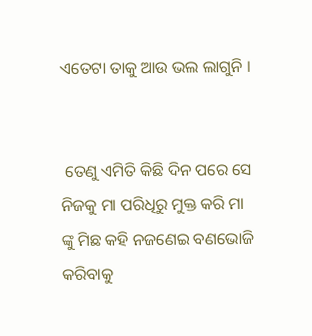ଏତେଟା ତାକୁ ଆଉ ଭଲ ଲାଗୁନି ।


 ତେଣୁ ଏମିତି କିଛି ଦିନ ପରେ ସେ ନିଜକୁ ମା ପରିଧିରୁ ମୁକ୍ତ କରି ମା ଙ୍କୁ ମିଛ କହି ନଜଣେଇ ବଣଭୋଜି କରିବାକୁ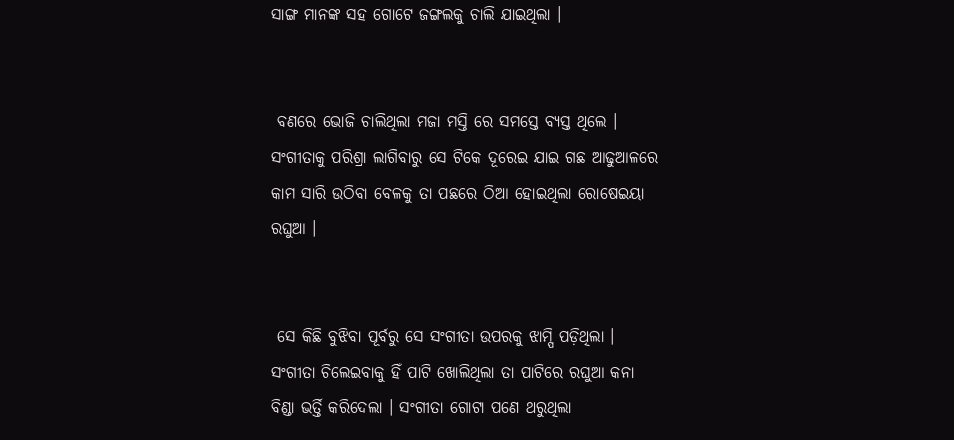ସାଙ୍ଗ ମାନଙ୍କ ସହ ଗୋଟେ ଜଙ୍ଗଲକୁ ଚାଲି ଯାଇଥିଲା ।


 ବଣରେ ଭୋଜି ଚାଲିଥିଲା ମଜା ମସ୍ତି ରେ ସମସ୍ତେ ବ୍ୟସ୍ତ ଥିଲେ । ସଂଗୀତାକୁ ପରିଶ୍ରା ଲାଗିବାରୁ ସେ ଟିକେ ଦୂରେଇ ଯାଇ ଗଛ ଆଢୁଆଳରେ କାମ ସାରି ଉଠିବା ବେଳକୁ ତା ପଛରେ ଠିଆ ହୋଇଥିଲା ରୋଷେଇୟା ରଘୁଆ ।


 ସେ କିଛି ବୁଝିବା ପୂର୍ବରୁ ସେ ସଂଗୀତା ଉପରକୁ ଝାମ୍ପି ପଡ଼ିଥିଲା । ସଂଗୀତା ଚିଲେଇବାକୁ ହିଁ ପାଟି ଖୋଲିଥିଲା ତା ପାଟିରେ ରଘୁଆ କନା ବିଣ୍ଡା ଭର୍ତ୍ତି କରିଦେଲା । ସଂଗୀତା ଗୋଟା ପଣେ ଥରୁଥିଲା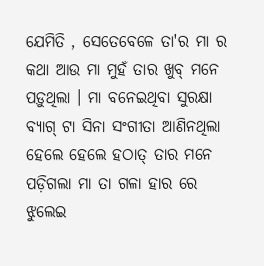ଯେମିତି , ସେତେବେଳେ ତା'ର ମା ର କଥା ଆଉ ମା ମୁହଁ ତାର ଖୁବ୍ ମନେ ପଡ଼ୁଥିଲା । ମା ବନେଇଥିବା ସୁରକ୍ଷା ବ୍ୟାଗ୍ ଟା ସିନା ସଂଗୀତା ଆଣିନଥିଲା ହେଲେ ହେଲେ ହଠାତ୍ ତାର ମନେ ପଡ଼ିଗଲା ମା ତା ଗଳା ହାର ରେ ଝୁଲେଇ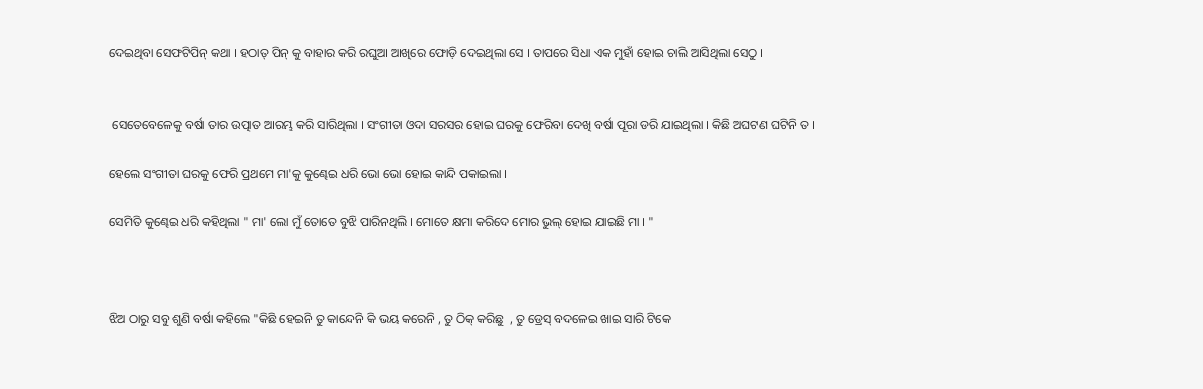ଦେଇଥିବା ସେଫଟିପିନ୍ କଥା । ହଠାତ୍ ପିନ୍ କୁ ବାହାର କରି ରଘୁଆ ଆଖିରେ ଫୋଡ଼ି ଦେଇଥିଲା ସେ । ତାପରେ ସିଧା ଏକ ମୁହାଁ ହୋଇ ଚାଲି ଆସିଥିଲା ସେଠୁ ।


 ସେତେବେଳେକୁ ବର୍ଷା ତାର ଉତ୍ପାତ ଆରମ୍ଭ କରି ସାରିଥିଲା । ସଂଗୀତା ଓଦା ସରସର ହୋଇ ଘରକୁ ଫେରିବା ଦେଖି ବର୍ଷା ପୂରା ଡରି ଯାଇଥିଲା । କିଛି ଅଘଟଣ ଘଟିନି ତ ।

ହେଲେ ସଂଗୀତା ଘରକୁ ଫେରି ପ୍ରଥମେ ମା'କୁ କୁଣ୍ଢେଇ ଧରି ଭୋ ଭୋ ହୋଇ କାନ୍ଦି ପକାଇଲା ।

ସେମିତି କୁଣ୍ଢେଇ ଧରି କହିଥିଲା " ମା' ଲୋ ମୁଁ ତୋତେ ବୁଝି ପାରିନଥିଲି । ମୋତେ କ୍ଷମା କରିଦେ ମୋର ଭୁଲ୍ ହୋଇ ଯାଇଛି ମା । "



ଝିଅ ଠାରୁ ସବୁ ଶୁଣି ବର୍ଷା କହିଲେ "କିଛି ହେଇନି ତୁ କାନ୍ଦେନି କି ଭୟ କରେନି , ତୁ ଠିକ୍ କରିଛୁ  , ତୁ ଡ୍ରେସ୍ ବଦଳେଇ ଖାଇ ସାରି ଟିକେ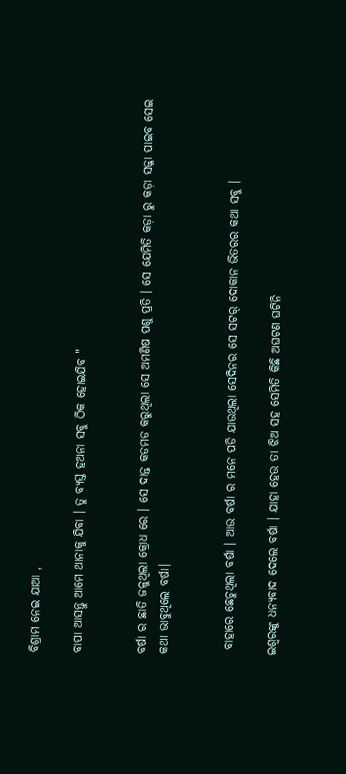ବିଶ୍ରାମ ନେଇ ଯାଆ ,

ବାପା ଆସନ୍ତୁ ଆମେ ଥାନାକୁ ଯିବା । ତୁ ବ୍ୟସ୍ତ ହଅନା ସବୁ ଠିକ ହୋଇଯିବ "


ବର୍ଷା ର ଛାତି ଜଳୁଥିଲା କ୍ରୋଧ ରେ । ସେ ଦାନ୍ତ କଡମଡ କରୁଥିଲା ସେ ଅମଣିଷ ପଶୁ ପ୍ରତି । ସେ ଯେମିତି କଡ଼ା ରୁ କଡ଼ା ସଜ୍ଜା ପାଇବ ସେଇ କଥା ଭାବୁଥିଲେ ବର୍ଷା।


 ବାହାରେ ଛେଚୁଥିଲା ବର୍ଷା । ଆଉ ବର୍ଷା ର ମନେ ପଡି ଯାଉଥିଲା ସେଦିନର ସେ ସଟର୍ ଦୋକାନ ଭିତରର କଥା ସବୁ ।

ଇଶ୍ଵରଙ୍କୁ ଧନ୍ୟବାଦ ଦେଲେ ବର୍ଷା । ଯାହା ହେଉ ତା ଝିଅ ସହ ସେମିତି କିଛି ଅଘଟଣ ଘଟିନି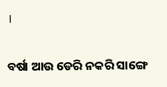।


ବର୍ଷା ଆଉ ଡେରି ନକରି ସାଙ୍ଗେ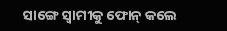ସାଙ୍ଗେ ସ୍ବାମୀକୁ ଫୋନ୍ କଲେ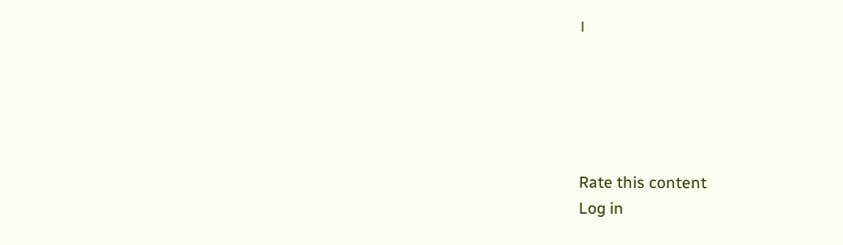।





Rate this content
Log in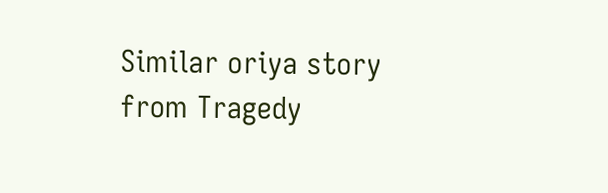Similar oriya story from Tragedy